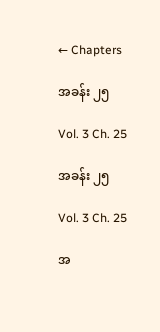← Chapters

အခန်း ၂၅

Vol. 3 Ch. 25

အခန်း ၂၅

Vol. 3 Ch. 25

အ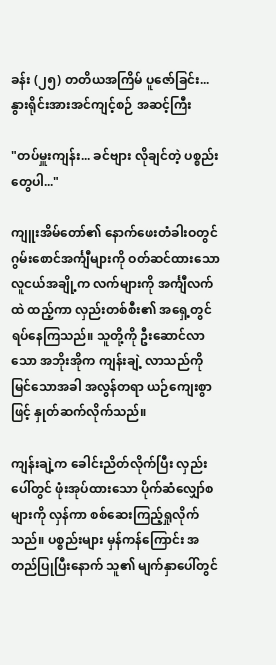ခန်း (၂၅) တတိယအကြိမ် ပူဇော်ခြင်း... နွားရိုင်းအားအင်ကျင့်စဉ် အဆင့်ကြီး

"တပ်မှူးကျန်း... ခင်ဗျား လိုချင်တဲ့ ပစ္စည်းတွေပါ..."

ကျူးအိမ်တော်၏ နောက်ဖေးတံခါးဝတွင် ဂွမ်းစောင်အင်္ကျီများကို ဝတ်ဆင်ထားသော လူငယ်အချို့က လက်များကို အင်္ကျီလက်ထဲ ထည့်ကာ လှည်းတစ်စီး၏ အရှေ့တွင် ရပ်နေကြသည်။ သူတို့ကို ဦးဆောင်လာသော အဘိုးအိုက ကျန်းချဲ့ လာသည်ကို မြင်သောအခါ အလွန်တရာ ယဉ်ကျေးစွာဖြင့် နှုတ်ဆက်လိုက်သည်။

ကျန်းချဲ့က ခေါင်းညိတ်လိုက်ပြီး လှည်းပေါ်တွင် ဖုံးအုပ်ထားသော ပိုက်ဆံလျှော်စများကို လှန်ကာ စစ်ဆေးကြည့်ရှုလိုက်သည်။ ပစ္စည်းများ မှန်ကန်ကြောင်း အတည်ပြုပြီးနောက် သူ၏ မျက်နှာပေါ်တွင်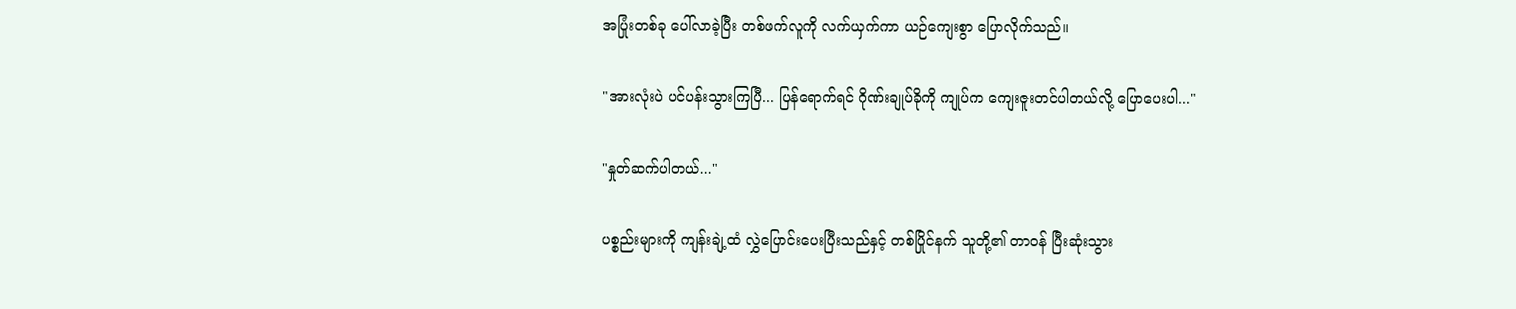အပြုံးတစ်ခု ပေါ်လာခဲ့ပြီး တစ်ဖက်လူကို လက်ယှက်ကာ ယဉ်ကျေးစွာ ပြောလိုက်သည်။

"အားလုံးပဲ ပင်ပန်းသွားကြပြီ... ပြန်ရောက်ရင် ဂိုဏ်းချုပ်ခိုကို ကျုပ်က ကျေးဇူးတင်ပါတယ်လို့ ပြောပေးပါ..."

"နှုတ်ဆက်ပါတယ်..."

ပစ္စည်းများကို ကျန်းချဲ့ထံ လွှဲပြောင်းပေးပြီးသည်နှင့် တစ်ပြိုင်နက် သူတို့၏ တာဝန် ပြီးဆုံးသွား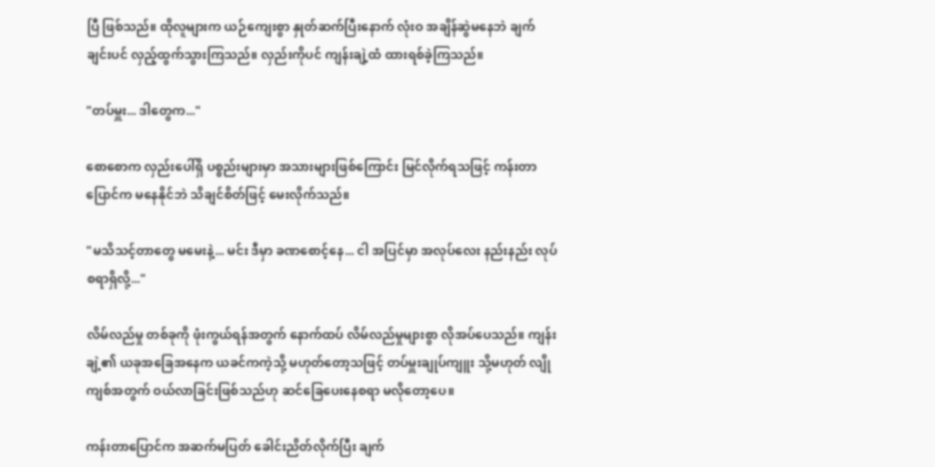ပြီ ဖြစ်သည်။ ထိုလူများက ယဉ်ကျေးစွာ နှုတ်ဆက်ပြီးနောက် လုံးဝ အချိန်ဆွဲမနေဘဲ ချက်ချင်းပင် လှည့်ထွက်သွားကြသည်။ လှည်းကိုပင် ကျန်းချဲ့ထံ ထားရစ်ခဲ့ကြသည်။

"တပ်မှူး... ဒါတွေက..."

စောစောက လှည်းပေါ်ရှိ ပစ္စည်းများမှာ အသားများဖြစ်ကြောင်း မြင်လိုက်ရသဖြင့် ကန်းတာပြောင်က မနေနိုင်ဘဲ သိချင်စိတ်ဖြင့် မေးလိုက်သည်။

"မသိသင့်တာတွေ မမေးနဲ့... မင်း ဒီမှာ ခဏစောင့်နေ... ငါ အပြင်မှာ အလုပ်လေး နည်းနည်း လုပ်စရာရှိလို့..."

လိမ်လည်မှု တစ်ခုကို ဖုံးကွယ်ရန်အတွက် နောက်ထပ် လိမ်လည်မှုများစွာ လိုအပ်ပေသည်။ ကျန်းချဲ့၏ ယခုအခြေအနေက ယခင်ကကဲ့သို့ မဟုတ်တော့သဖြင့် တပ်မှူးချုပ်ကျူး သို့မဟုတ် လျိုကျစ်အတွက် ဝယ်လာခြင်းဖြစ်သည်ဟု ဆင်ခြေပေးနေစရာ မလိုတော့ပေ။

ကန်းတာပြောင်က အဆက်မပြတ် ခေါင်းညိတ်လိုက်ပြီး ချက်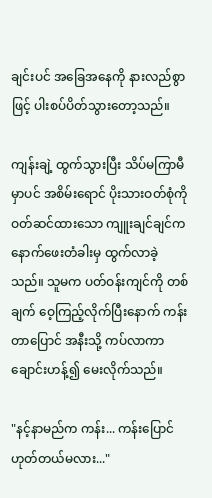ချင်းပင် အခြေအနေကို နားလည်စွာဖြင့် ပါးစပ်ပိတ်သွားတော့သည်။

ကျန်းချဲ့ ထွက်သွားပြီး သိပ်မကြာမီမှာပင် အစိမ်းရောင် ပိုးသားဝတ်စုံကို ဝတ်ဆင်ထားသော ကျူးချင်ချင်က နောက်ဖေးတံခါးမှ ထွက်လာခဲ့သည်။ သူမက ပတ်ဝန်းကျင်ကို တစ်ချက် ဝေ့ကြည့်လိုက်ပြီးနောက် ကန်းတာပြောင် အနီးသို့ ကပ်လာကာ ချောင်းဟန့်၍ မေးလိုက်သည်။

"နင့်နာမည်က ကန်း... ကန်းပြောင် ဟုတ်တယ်မလား..."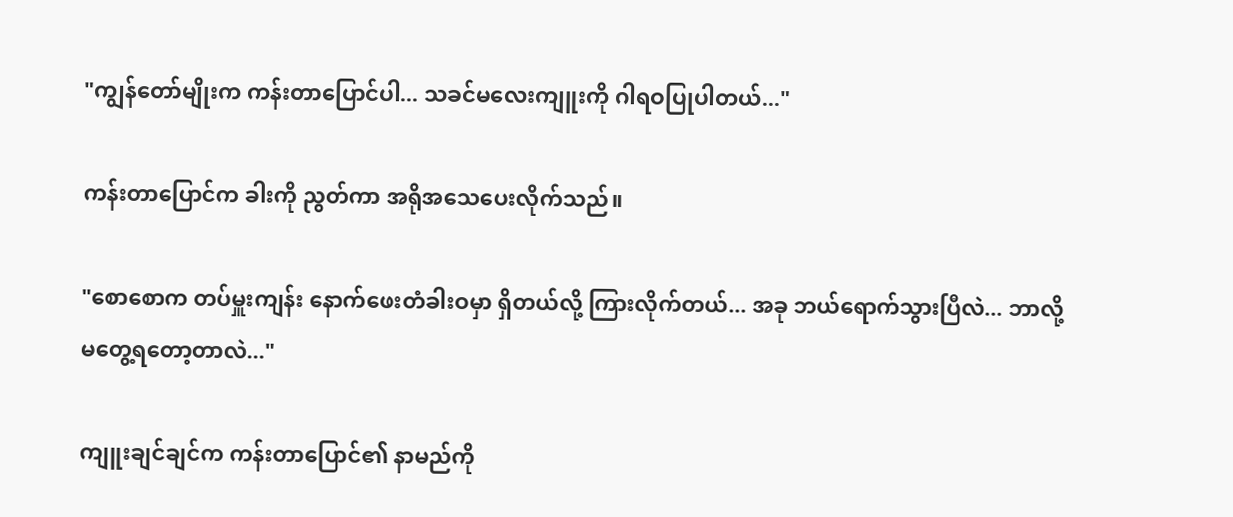"ကျွန်တော်မျိုးက ကန်းတာပြောင်ပါ... သခင်မလေးကျူးကို ဂါရဝပြုပါတယ်..."

ကန်းတာပြောင်က ခါးကို ညွတ်ကာ အရိုအသေပေးလိုက်သည်။

"စောစောက တပ်မှူးကျန်း နောက်ဖေးတံခါးဝမှာ ရှိတယ်လို့ ကြားလိုက်တယ်... အခု ဘယ်ရောက်သွားပြီလဲ... ဘာလို့ မတွေ့ရတော့တာလဲ..."

ကျူးချင်ချင်က ကန်းတာပြောင်၏ နာမည်ကို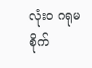လုံးဝ ဂရုမစိုက်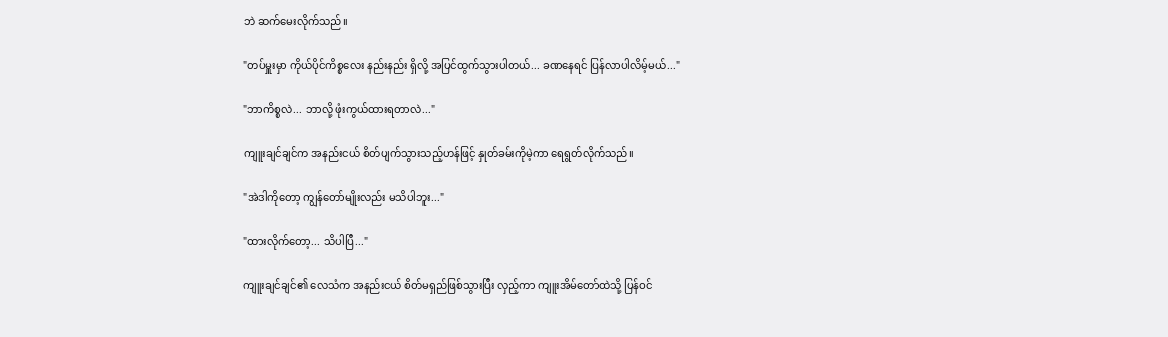ဘဲ ဆက်မေးလိုက်သည်။

"တပ်မှူးမှာ ကိုယ်ပိုင်ကိစ္စလေး နည်းနည်း ရှိလို့ အပြင်ထွက်သွားပါတယ်... ခဏနေရင် ပြန်လာပါလိမ့်မယ်..."

"ဘာကိစ္စလဲ... ဘာလို့ ဖုံးကွယ်ထားရတာလဲ..."

ကျူးချင်ချင်က အနည်းငယ် စိတ်ပျက်သွားသည့်ဟန်ဖြင့် နှုတ်ခမ်းကိုမဲ့ကာ ရေရွတ်လိုက်သည်။

"အဲဒါကိုတော့ ကျွန်တော်မျိုးလည်း မသိပါဘူး..."

"ထားလိုက်တော့... သိပါပြီ..."

ကျူးချင်ချင်၏ လေသံက အနည်းငယ် စိတ်မရှည်ဖြစ်သွားပြီး လှည့်ကာ ကျူးအိမ်တော်ထဲသို့ ပြန်ဝင်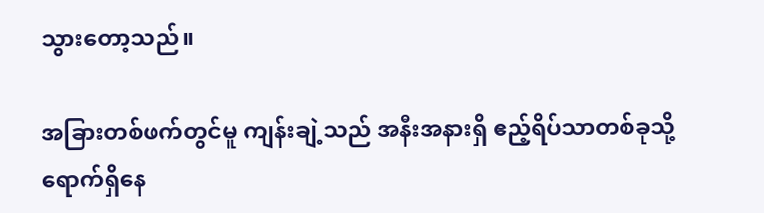သွားတော့သည်။

အခြားတစ်ဖက်တွင်မူ ကျန်းချဲ့သည် အနီးအနားရှိ ဧည့်ရိပ်သာတစ်ခုသို့ ရောက်ရှိနေ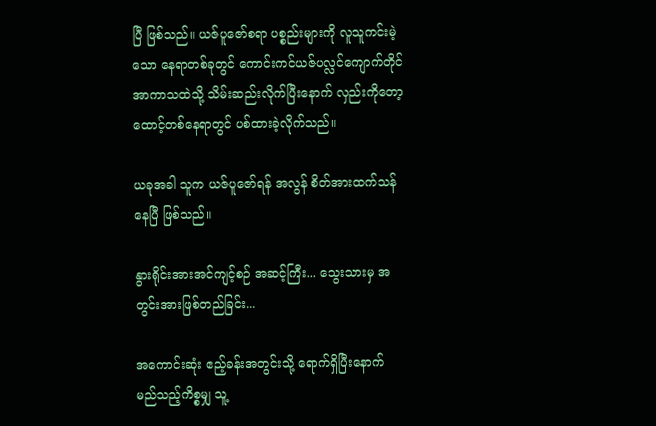ပြီ ဖြစ်သည်။ ယဇ်ပူဇော်စရာ ပစ္စည်းများကို လူသူကင်းမဲ့သော နေရာတစ်ခုတွင် ကောင်းကင်ယဇ်ပလ္လင်ကျောက်တိုင် အာကာသထဲသို့ သိမ်းဆည်းလိုက်ပြီးနောက် လှည်းကိုတော့ ထောင့်တစ်နေရာတွင် ပစ်ထားခဲ့လိုက်သည်။

ယခုအခါ သူက ယဇ်ပူဇော်ရန် အလွန် စိတ်အားထက်သန်နေပြီ ဖြစ်သည်။

နွားရိုင်းအားအင်ကျင့်စဉ် အဆင့်ကြီး... သွေးသားမှ အတွင်းအားဖြစ်တည်ခြင်း...

အကောင်းဆုံး ဧည့်ခန်းအတွင်းသို့ ရောက်ရှိပြီးနောက် မည်သည့်ကိစ္စမျှ သူ့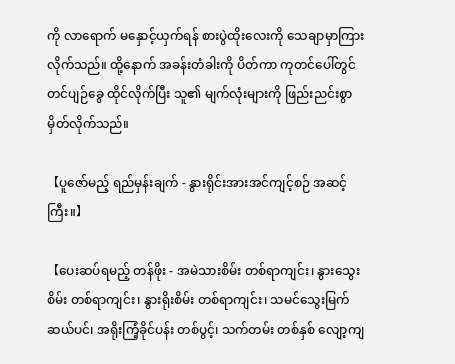ကို လာရောက် မနှောင့်ယှက်ရန် စားပွဲထိုးလေးကို သေချာမှာကြားလိုက်သည်။ ထို့နောက် အခန်းတံခါးကို ပိတ်ကာ ကုတင်ပေါ်တွင် တင်ပျဉ်ခွေ ထိုင်လိုက်ပြီး သူ၏ မျက်လုံးများကို ဖြည်းညင်းစွာ မှိတ်လိုက်သည်။

【ပူဇော်မည့် ရည်မှန်းချက် - နွားရိုင်းအားအင်ကျင့်စဉ် အဆင့်ကြီး။】

【ပေးဆပ်ရမည့် တန်ဖိုး - အမဲသားစိမ်း တစ်ရာကျင်း၊ နွားသွေးစိမ်း တစ်ရာကျင်း၊ နွားရိုးစိမ်း တစ်ရာကျင်း၊ သမင်သွေးမြက် ဆယ်ပင်၊ အရိုးကြံ့ခိုင်ပန်း တစ်ပွင့်၊ သက်တမ်း တစ်နှစ် လျော့ကျ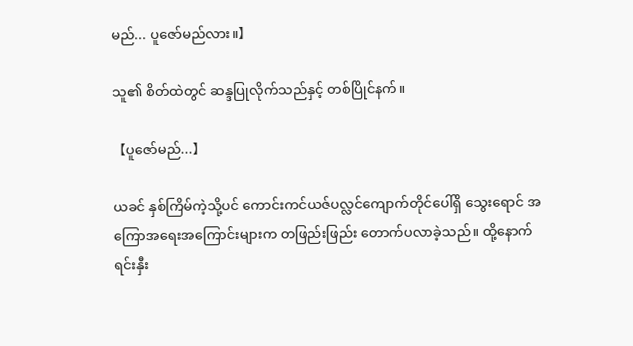မည်... ပူဇော်မည်လား။】

သူ၏ စိတ်ထဲတွင် ဆန္ဒပြုလိုက်သည်နှင့် တစ်ပြိုင်နက်။

【ပူဇော်မည်...】

ယခင် နှစ်ကြိမ်ကဲ့သို့ပင် ကောင်းကင်ယဇ်ပလ္လင်ကျောက်တိုင်ပေါ်ရှိ သွေးရောင် အကြောအရေးအကြောင်းများက တဖြည်းဖြည်း တောက်ပလာခဲ့သည်။ ထို့နောက် ရင်းနှီး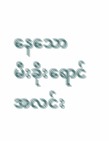နေသော မီးခိုးရောင် အလင်း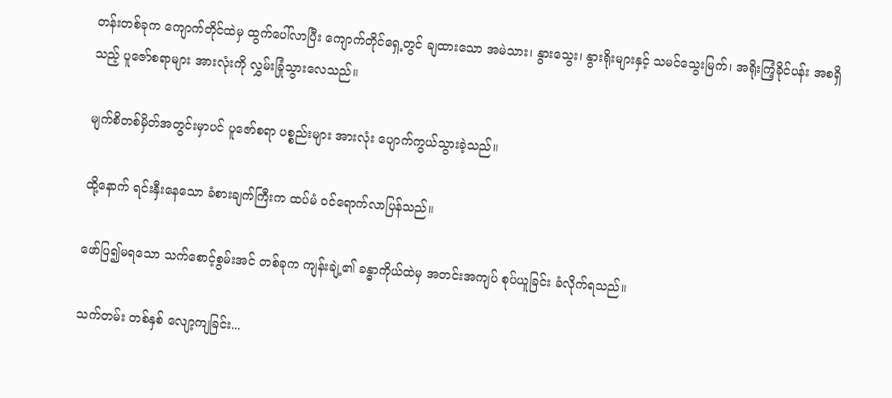တန်းတစ်ခုက ကျောက်တိုင်ထဲမှ ထွက်ပေါ်လာပြီး ကျောက်တိုင်ရှေ့တွင် ချထားသော အမဲသား၊ နွားသွေး၊ နွားရိုးများနှင့် သမင်သွေးမြက်၊ အရိုးကြံ့ခိုင်ပန်း အစရှိသည့် ပူဇော်စရာများ အားလုံးကို လွှမ်းခြုံသွားလေသည်။

မျက်စိတစ်မှိတ်အတွင်းမှာပင် ပူဇော်စရာ ပစ္စည်းများ အားလုံး ပျောက်ကွယ်သွားခဲ့သည်။

ထို့နောက် ရင်းနှီးနေသော ခံစားချက်ကြီးက ထပ်မံ ဝင်ရောက်လာပြန်သည်။

ဖော်ပြ၍မရသော သက်စောင့်စွမ်းအင် တစ်ခုက ကျန်းချဲ့၏ ခန္ဓာကိုယ်ထဲမှ အတင်းအကျပ် စုပ်ယူခြင်း ခံလိုက်ရသည်။

သက်တမ်း တစ်နှစ် လျော့ကျခြင်း...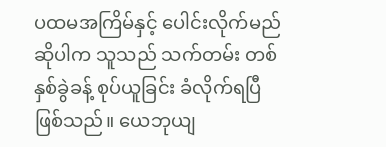ပထမအကြိမ်နှင့် ပေါင်းလိုက်မည်ဆိုပါက သူသည် သက်တမ်း တစ်နှစ်ခွဲခန့် စုပ်ယူခြင်း ခံလိုက်ရပြီ ဖြစ်သည်။ ယေဘုယျ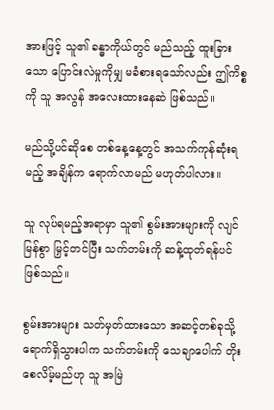အားဖြင့် သူ၏ ခန္ဓာကိုယ်တွင် မည်သည့် ထူးခြားသော ပြောင်းလဲမှုကိုမျှ မခံစားရသော်လည်း ဤကိစ္စကို သူ အလွန် အလေးထားနေဆဲ ဖြစ်သည်။

မည်သို့ပင်ဆိုစေ တစ်နေ့နေ့တွင် အသက်ကုန်ဆုံးရမည့် အချိန်က ရောက်လာမည် မဟုတ်ပါလား။

သူ လုပ်ရမည့်အရာမှာ သူ၏ စွမ်းအားများကို လျင်မြန်စွာ မြှင့်တင်ပြီး သက်တမ်းကို ဆန့်ထုတ်ရန်ပင် ဖြစ်သည်။

စွမ်းအားများ သတ်မှတ်ထားသော အဆင့်တစ်ခုသို့ ရောက်ရှိသွားပါက သက်တမ်းကို သေချာပေါက် တိုးစေလိမ့်မည်ဟု သူ အမြဲ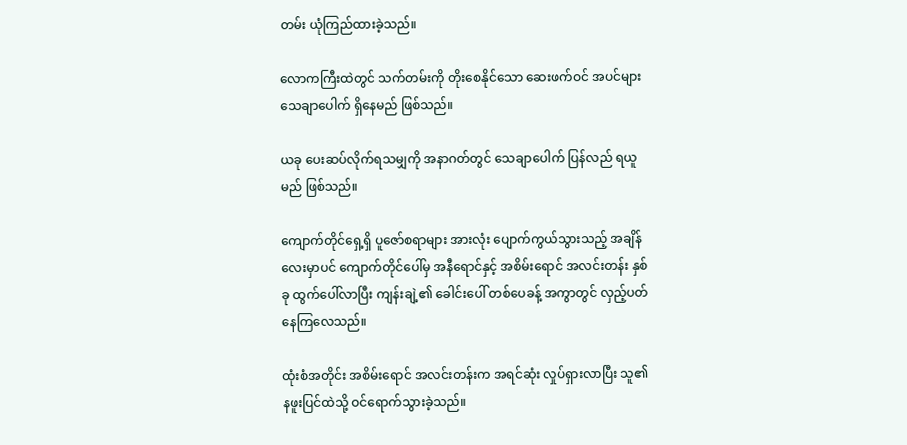တမ်း ယုံကြည်ထားခဲ့သည်။

လောကကြီးထဲတွင် သက်တမ်းကို တိုးစေနိုင်သော ဆေးဖက်ဝင် အပင်များ သေချာပေါက် ရှိနေမည် ဖြစ်သည်။

ယခု ပေးဆပ်လိုက်ရသမျှကို အနာဂတ်တွင် သေချာပေါက် ပြန်လည် ရယူမည် ဖြစ်သည်။

ကျောက်တိုင်ရှေ့ရှိ ပူဇော်စရာများ အားလုံး ပျောက်ကွယ်သွားသည့် အချိန်လေးမှာပင် ကျောက်တိုင်ပေါ်မှ အနီရောင်နှင့် အစိမ်းရောင် အလင်းတန်း နှစ်ခု ထွက်ပေါ်လာပြီး ကျန်းချဲ့၏ ခေါင်းပေါ် တစ်ပေခန့် အကွာတွင် လှည့်ပတ်နေကြလေသည်။

ထုံးစံအတိုင်း အစိမ်းရောင် အလင်းတန်းက အရင်ဆုံး လှုပ်ရှားလာပြီး သူ၏ နဖူးပြင်ထဲသို့ ဝင်ရောက်သွားခဲ့သည်။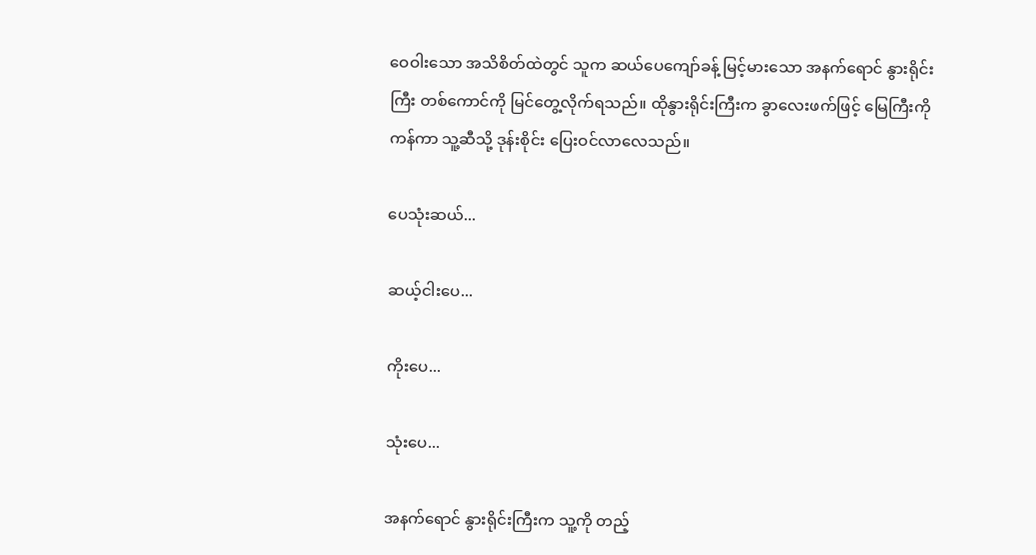ဝေဝါးသော အသိစိတ်ထဲတွင် သူက ဆယ်ပေကျော်ခန့် မြင့်မားသော အနက်ရောင် နွားရိုင်းကြီး တစ်ကောင်ကို မြင်တွေ့လိုက်ရသည်။ ထိုနွားရိုင်းကြီးက ခွာလေးဖက်ဖြင့် မြေကြီးကို ကန်ကာ သူ့ဆီသို့ ဒုန်းစိုင်း ပြေးဝင်လာလေသည်။

ပေသုံးဆယ်...

ဆယ့်ငါးပေ...

ကိုးပေ...

သုံးပေ...

အနက်ရောင် နွားရိုင်းကြီးက သူ့ကို တည့်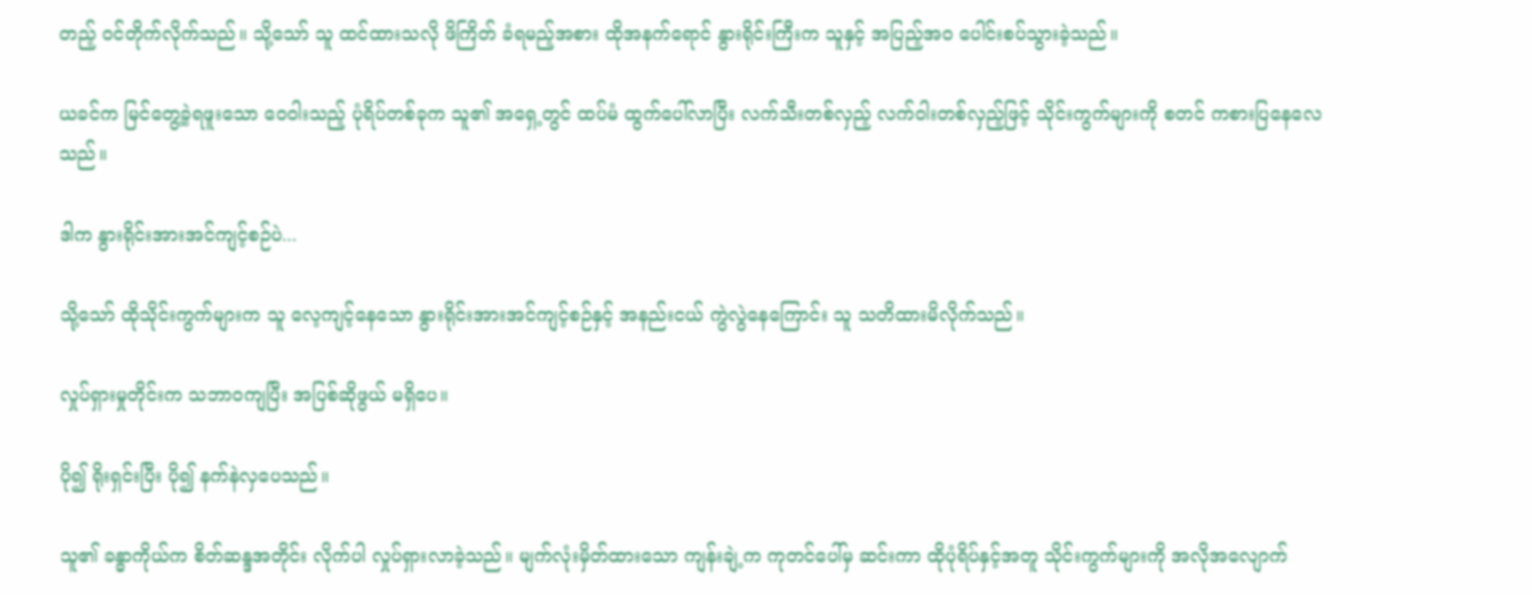တည့် ဝင်တိုက်လိုက်သည်။ သို့သော် သူ ထင်ထားသလို ဖိကြိတ် ခံရမည့်အစား ထိုအနက်ရောင် နွားရိုင်းကြီးက သူနှင့် အပြည့်အဝ ပေါင်းစပ်သွားခဲ့သည်။

ယခင်က မြင်တွေ့ခဲ့ရဖူးသော ဝေဝါးသည့် ပုံရိပ်တစ်ခုက သူ၏ အရှေ့တွင် ထပ်မံ ထွက်ပေါ်လာပြီး လက်သီးတစ်လှည့် လက်ဝါးတစ်လှည့်ဖြင့် သိုင်းကွက်များကို စတင် ကစားပြနေလေသည်။

ဒါက နွားရိုင်းအားအင်ကျင့်စဉ်ပဲ...

သို့သော် ထိုသိုင်းကွက်များက သူ လေ့ကျင့်နေသော နွားရိုင်းအားအင်ကျင့်စဉ်နှင့် အနည်းငယ် ကွဲလွဲနေကြောင်း သူ သတိထားမိလိုက်သည်။

လှုပ်ရှားမှုတိုင်းက သဘာဝကျပြီး အပြစ်ဆိုဖွယ် မရှိပေ။

ပို၍ ရိုးရှင်းပြီး ပို၍ နက်နဲလှပေသည်။

သူ၏ ခန္ဓာကိုယ်က စိတ်ဆန္ဒအတိုင်း လိုက်ပါ လှုပ်ရှားလာခဲ့သည်။ မျက်လုံးမှိတ်ထားသော ကျန်းချဲ့က ကုတင်ပေါ်မှ ဆင်းကာ ထိုပုံရိပ်နှင့်အတူ သိုင်းကွက်များကို အလိုအလျောက်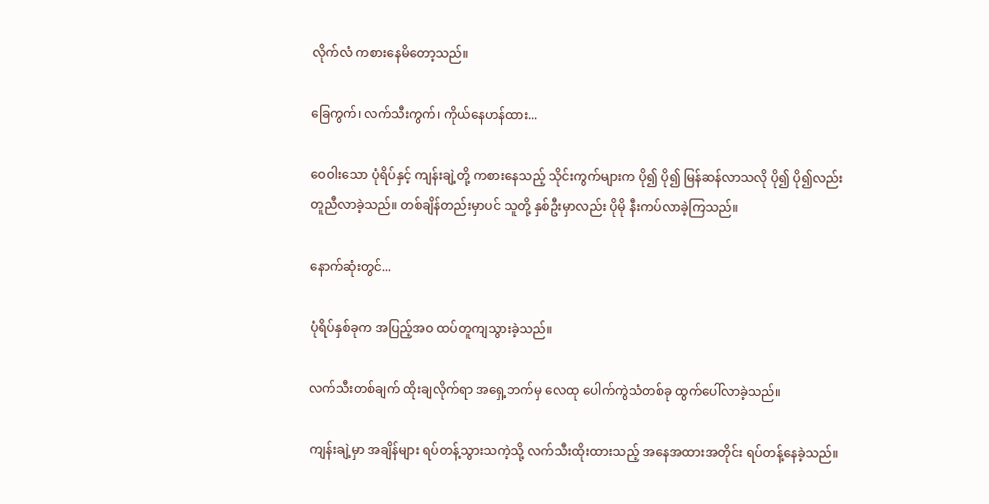လိုက်လံ ကစားနေမိတော့သည်။

ခြေကွက်၊ လက်သီးကွက်၊ ကိုယ်နေဟန်ထား...

ဝေဝါးသော ပုံရိပ်နှင့် ကျန်းချဲ့တို့ ကစားနေသည့် သိုင်းကွက်များက ပို၍ ပို၍ မြန်ဆန်လာသလို ပို၍ ပို၍လည်း တူညီလာခဲ့သည်။ တစ်ချိန်တည်းမှာပင် သူတို့ နှစ်ဦးမှာလည်း ပိုမို နီးကပ်လာခဲ့ကြသည်။

နောက်ဆုံးတွင်...

ပုံရိပ်နှစ်ခုက အပြည့်အဝ ထပ်တူကျသွားခဲ့သည်။

လက်သီးတစ်ချက် ထိုးချလိုက်ရာ အရှေ့ဘက်မှ လေထု ပေါက်ကွဲသံတစ်ခု ထွက်ပေါ်လာခဲ့သည်။

ကျန်းချဲ့မှာ အချိန်များ ရပ်တန့်သွားသကဲ့သို့ လက်သီးထိုးထားသည့် အနေအထားအတိုင်း ရပ်တန့်နေခဲ့သည်။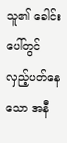သူ၏ ခေါင်းပေါ်တွင် လှည့်ပတ်နေသော အနီ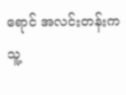ရောင် အလင်းတန်းက သူ့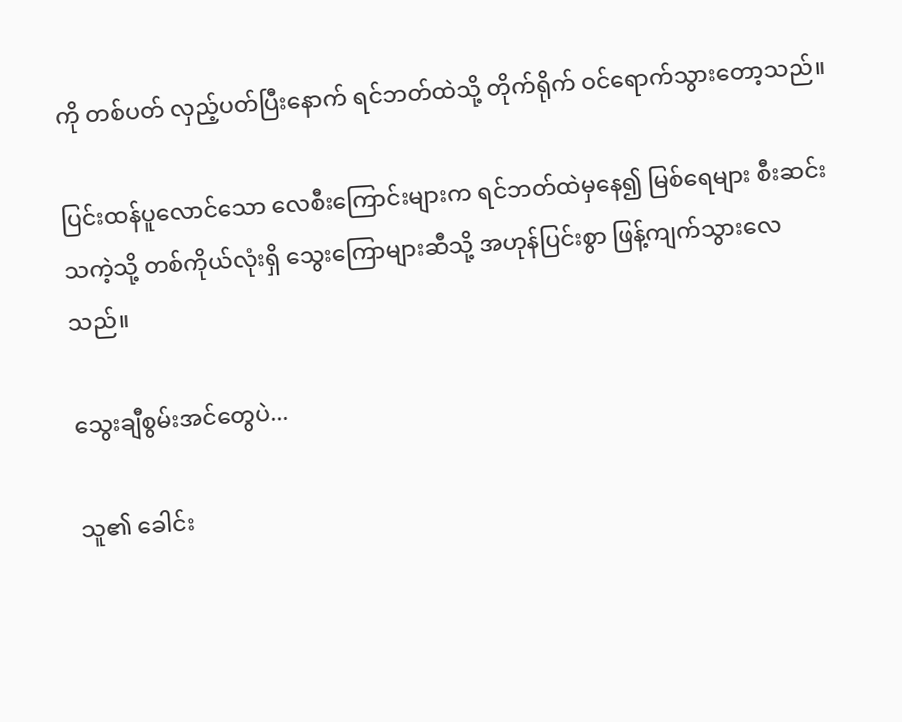ကို တစ်ပတ် လှည့်ပတ်ပြီးနောက် ရင်ဘတ်ထဲသို့ တိုက်ရိုက် ဝင်ရောက်သွားတော့သည်။

ပြင်းထန်ပူလောင်သော လေစီးကြောင်းများက ရင်ဘတ်ထဲမှနေ၍ မြစ်ရေများ စီးဆင်းသကဲ့သို့ တစ်ကိုယ်လုံးရှိ သွေးကြောများဆီသို့ အဟုန်ပြင်းစွာ ဖြန့်ကျက်သွားလေသည်။

သွေးချီစွမ်းအင်တွေပဲ...

သူ၏ ခေါင်း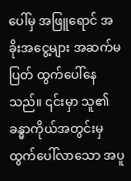ပေါ်မှ အဖြူရောင် အခိုးအငွေ့များ အဆက်မပြတ် ထွက်ပေါ်နေသည်။ ၎င်းမှာ သူ၏ ခန္ဓာကိုယ်အတွင်းမှ ထွက်ပေါ်လာသော အပူ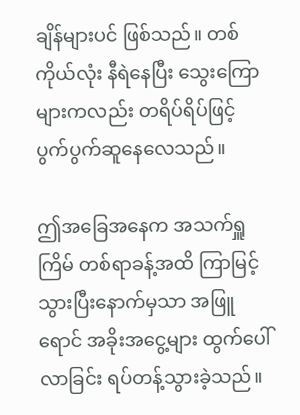ချိန်များပင် ဖြစ်သည်။ တစ်ကိုယ်လုံး နီရဲနေပြီး သွေးကြောများကလည်း တရိပ်ရိပ်ဖြင့် ပွက်ပွက်ဆူနေလေသည်။

ဤအခြေအနေက အသက်ရှူကြိမ် တစ်ရာခန့်အထိ ကြာမြင့်သွားပြီးနောက်မှသာ အဖြူရောင် အခိုးအငွေ့များ ထွက်ပေါ်လာခြင်း ရပ်တန့်သွားခဲ့သည်။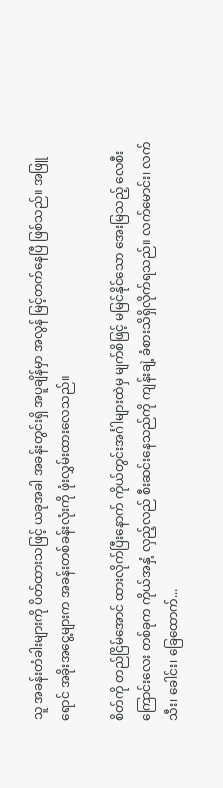သူ အခန်းတံခါးများကို ပိတ်ထားသဖြင့် ယခုအခါ အခန်းတွင်းရှိ အပူချိန်မှာ အလွန် မြင့်တက်နေပြီ ဖြစ်သည်။ အဖြူရောင် အခိုးအငွေ့များက အခန်းတစ်ခန်းလုံးကို ဖုံးလွှမ်းထားလေသည်။

စိတ်ကို တည်ငြိမ်အောင် ထားလိုက်ပြီးနောက် ကိုယ်တွင်းအင်္ဂါများထဲမှ မျက်စိဖြင့် မမြင်နိုင်သော အေးမြသည့် လေစီးကြောင်းလေး တစ်ခုက ကိုယ်အနှံ့ လှည့်လည် စီးဆင်းနေသည်ကို ကျန်းချဲ့ ခံစားသိရှိလိုက်ရသည်။ လက်မောင်း၊ လက်သီး၊ ခေါင်း၊ ခြေထောက်...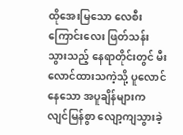ထိုအေးမြသော လေစီးကြောင်းလေး ဖြတ်သန်းသွားသည့် နေရာတိုင်းတွင် မီးလောင်ထားသကဲ့သို့ ပူလောင်နေသော အပူချိန်များက လျင်မြန်စွာ လျော့ကျသွားခဲ့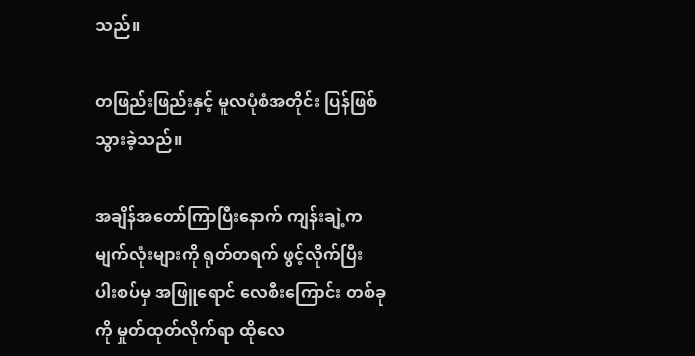သည်။

တဖြည်းဖြည်းနှင့် မူလပုံစံအတိုင်း ပြန်ဖြစ်သွားခဲ့သည်။

အချိန်အတော်ကြာပြီးနောက် ကျန်းချဲ့က မျက်လုံးများကို ရုတ်တရက် ဖွင့်လိုက်ပြီး ပါးစပ်မှ အဖြူရောင် လေစီးကြောင်း တစ်ခုကို မှုတ်ထုတ်လိုက်ရာ ထိုလေ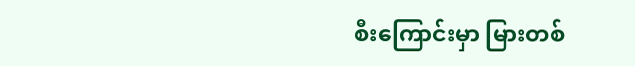စီးကြောင်းမှာ မြားတစ်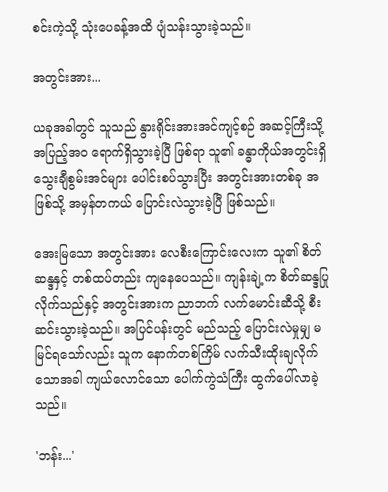စင်းကဲ့သို့ သုံးပေခန့်အထိ ပျံသန်းသွားခဲ့သည်။

အတွင်းအား...

ယခုအခါတွင် သူသည် နွားရိုင်းအားအင်ကျင့်စဉ် အဆင့်ကြီးသို့ အပြည့်အဝ ရောက်ရှိသွားခဲ့ပြီ ဖြစ်ရာ သူ၏ ခန္ဓာကိုယ်အတွင်းရှိ သွေးချီစွမ်းအင်များ ပေါင်းစပ်သွားပြီး အတွင်းအားတစ်ခု အဖြစ်သို့ အမှန်တကယ် ပြောင်းလဲသွားခဲ့ပြီ ဖြစ်သည်။

အေးမြသော အတွင်းအား လေစီးကြောင်းလေးက သူ၏ စိတ်ဆန္ဒနှင့် တစ်ထပ်တည်း ကျနေပေသည်။ ကျန်းချဲ့က စိတ်ဆန္ဒပြုလိုက်သည်နှင့် အတွင်းအားက ညာဘက် လက်မောင်းဆီသို့ စီးဆင်းသွားခဲ့သည်။ အပြင်ပန်းတွင် မည်သည့် ပြောင်းလဲမှုမျှ မမြင်ရသော်လည်း သူက နောက်တစ်ကြိမ် လက်သီးထိုးချလိုက်သောအခါ ကျယ်လောင်သော ပေါက်ကွဲသံကြီး ထွက်ပေါ်လာခဲ့သည်။

'ဘန်း...'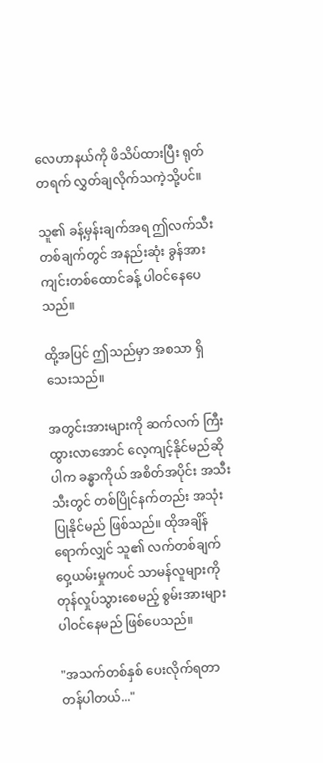လေဟာနယ်ကို ဖိသိပ်ထားပြီး ရုတ်တရက် လွှတ်ချလိုက်သကဲ့သို့ပင်။

သူ၏ ခန့်မှန်းချက်အရ ဤလက်သီးတစ်ချက်တွင် အနည်းဆုံး ခွန်အား ကျင်းတစ်ထောင်ခန့် ပါဝင်နေပေသည်။

ထို့အပြင် ဤသည်မှာ အစသာ ရှိသေးသည်။

အတွင်းအားများကို ဆက်လက် ကြီးထွားလာအောင် လေ့ကျင့်နိုင်မည်ဆိုပါက ခန္ဓာကိုယ် အစိတ်အပိုင်း အသီးသီးတွင် တစ်ပြိုင်နက်တည်း အသုံးပြုနိုင်မည် ဖြစ်သည်။ ထိုအချိန်ရောက်လျှင် သူ၏ လက်တစ်ချက် ဝှေ့ယမ်းမှုကပင် သာမန်လူများကို တုန်လှုပ်သွားစေမည့် စွမ်းအားများ ပါဝင်နေမည် ဖြစ်ပေသည်။

"အသက်တစ်နှစ် ပေးလိုက်ရတာ တန်ပါတယ်..."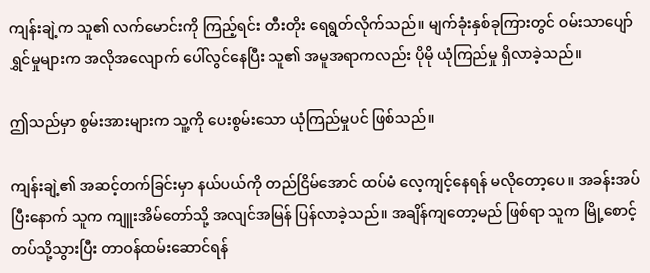ကျန်းချဲ့က သူ၏ လက်မောင်းကို ကြည့်ရင်း တီးတိုး ရေရွတ်လိုက်သည်။ မျက်ခုံးနှစ်ခုကြားတွင် ဝမ်းသာပျော်ရွှင်မှုများက အလိုအလျောက် ပေါ်လွင်နေပြီး သူ၏ အမူအရာကလည်း ပိုမို ယုံကြည်မှု ရှိလာခဲ့သည်။

ဤသည်မှာ စွမ်းအားများက သူ့ကို ပေးစွမ်းသော ယုံကြည်မှုပင် ဖြစ်သည်။

ကျန်းချဲ့၏ အဆင့်တက်ခြင်းမှာ နယ်ပယ်ကို တည်ငြိမ်အောင် ထပ်မံ လေ့ကျင့်နေရန် မလိုတော့ပေ။ အခန်းအပ်ပြီးနောက် သူက ကျူးအိမ်တော်သို့ အလျင်အမြန် ပြန်လာခဲ့သည်။ အချိန်ကျတော့မည် ဖြစ်ရာ သူက မြို့စောင့်တပ်သို့သွားပြီး တာဝန်ထမ်းဆောင်ရန်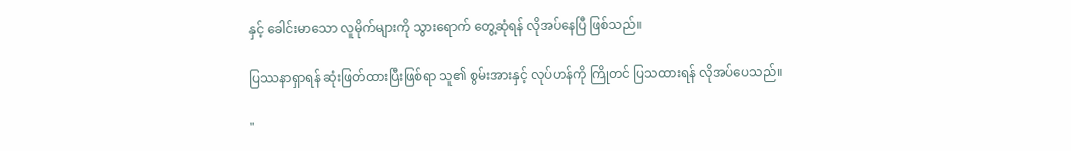နှင့် ခေါင်းမာသော လူမိုက်များကို သွားရောက် တွေ့ဆုံရန် လိုအပ်နေပြီ ဖြစ်သည်။

ပြဿနာရှာရန် ဆုံးဖြတ်ထားပြီးဖြစ်ရာ သူ၏ စွမ်းအားနှင့် လုပ်ဟန်ကို ကြိုတင် ပြသထားရန် လိုအပ်ပေသည်။

"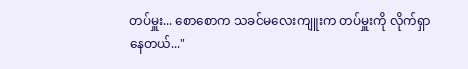တပ်မှူး... စောစောက သခင်မလေးကျူးက တပ်မှူးကို လိုက်ရှာနေတယ်..."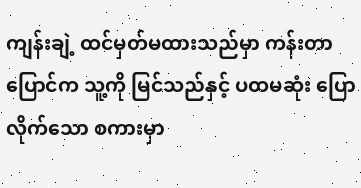ကျန်းချဲ့ ထင်မှတ်မထားသည်မှာ ကန်းတာပြောင်က သူ့ကို မြင်သည်နှင့် ပထမဆုံး ပြောလိုက်သော စကားမှာ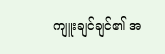ကျူးချင်ချင်၏ အ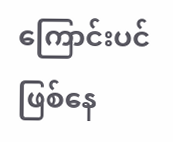ကြောင်းပင် ဖြစ်နေ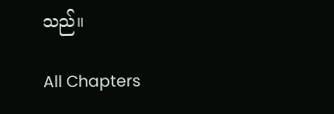သည်။

All Chapters